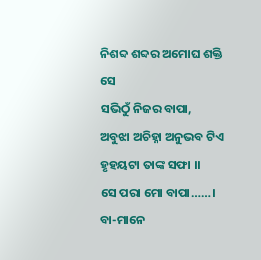ନିଶବ୍ଦ ଶବ୍ଦର ଅମୋଘ ଶକ୍ତି ସେ
ସଭିଠୁଁ ନିଜର ବାପା,
ଅବୁଝା ଅଚିହ୍ନା ଅନୁଭବ ଟିଏ
ହୃହୟଟା ତାଙ୍କ ସଫା ।।
ସେ ପରା ମୋ ବାପା……।
ବା-ମାନେ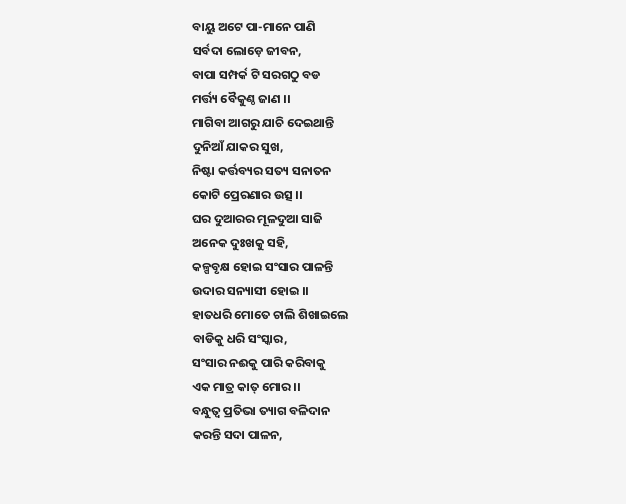ବାୟୁ ଅଟେ ପା-ମାନେ ପାଣି
ସର୍ବଦା ଲୋଡ଼େ ଜୀବନ,
ବାପା ସମ୍ପର୍କ ଟି ସରଗଠୁ ବଡ
ମର୍ତ୍ତ୍ୟ ବୈକୁଣ୍ଠ ଜାଣ ।।
ମାଗିବା ଆଗରୁ ଯାଚି ଦେଇଥାନ୍ତି
ଦୁନିଆଁ ଯାକର ସୁଖ,
ନିଷ୍ଟା କର୍ତ୍ତବ୍ୟର ସତ୍ୟ ସନାତନ
କୋଟି ପ୍ରେରଣାର ଉତ୍ସ ।।
ଘର ଦୁଆରର ମୂଳଦୁଆ ସାଜି
ଅନେକ ଦୁଃଖକୁ ସହି,
କଳ୍ପବୃକ୍ଷ ହୋଇ ସଂସାର ପାଳନ୍ତି
ଉଦାର ସନ୍ୟାସୀ ହୋଇ ।।
ହାତଧରି ମୋତେ ଚାଲି ଶିଖାଇଲେ
ବାଡିକୁ ଧରି ସଂସ୍କାର,
ସଂସାର ନଈକୁ ପାରି କରିବାକୁ
ଏକ ମାତ୍ର କାତ୍ ମୋର ।।
ବନ୍ଧୁତ୍ୱ ପ୍ରତିଭା ତ୍ୟାଗ ବଳିଦାନ
କରନ୍ତି ସଦା ପାଳନ,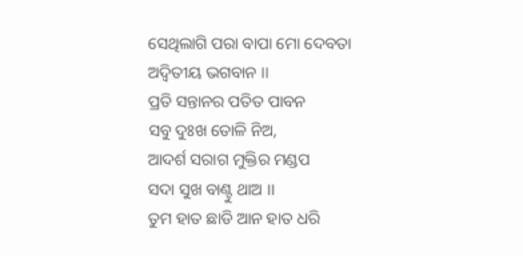ସେଥିଲାଗି ପରା ବାପା ମୋ ଦେବତା
ଅଦ୍ୱିତୀୟ ଭଗବାନ ।।
ପ୍ରତି ସନ୍ତାନର ପତିତ ପାବନ
ସବୁ ଦୁଃଖ ତୋଳି ନିଅ,
ଆଦର୍ଶ ସରାଗ ମୁକ୍ତିର ମଣ୍ଡପ
ସଦା ସୁଖ ବାଣ୍ଟୁ ଥାଅ ।।
ତୁମ ହାତ ଛାଡି ଆନ ହାତ ଧରି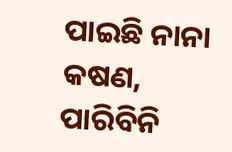ପାଇଛି ନାନା କଷଣ,
ପାରିବିନି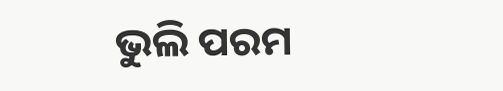ଭୁଲି ପରମ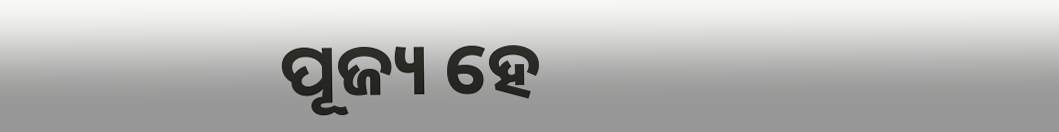ପୂଜ୍ୟ ହେ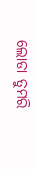ଲୋଡା ତୁମରି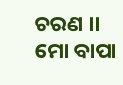ଚରଣ ।।
ମୋ ବାପା